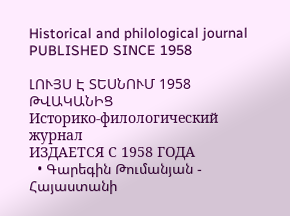Historical and philological journal
PUBLISHED SINCE 1958

ԼՈՒՅՍ Է ՏԵՍՆՈՒՄ 1958 ԹՎԱԿԱՆԻՑ
Историко-филологический журнал
ИЗДАЕТСЯ С 1958 ГОДА
  • Գարեգին Թումանյան - Հայաստանի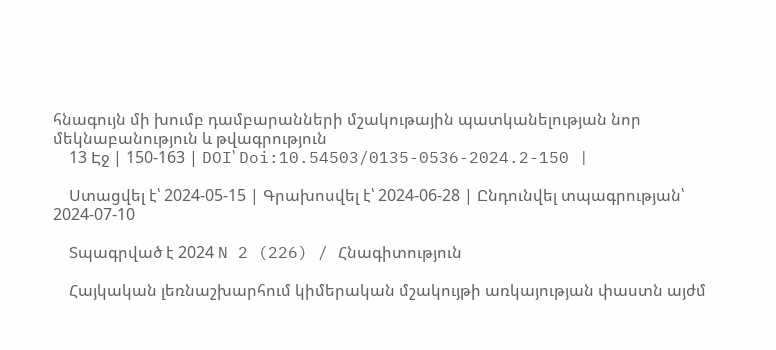հնագույն մի խումբ դամբարանների մշակութային պատկանելության նոր մեկնաբանություն և թվագրություն
    13 Էջ | 150-163 | DOI՝ Doi:10.54503/0135-0536-2024.2-150 |

    Ստացվել է՝ 2024-05-15 | Գրախոսվել է՝ 2024-06-28 | Ընդունվել տպագրության՝ 2024-07-10

    Տպագրված է 2024 N 2 (226) / Հնագիտություն

    Հայկական լեռնաշխարհում կիմերական մշակույթի առկայության փաստն այժմ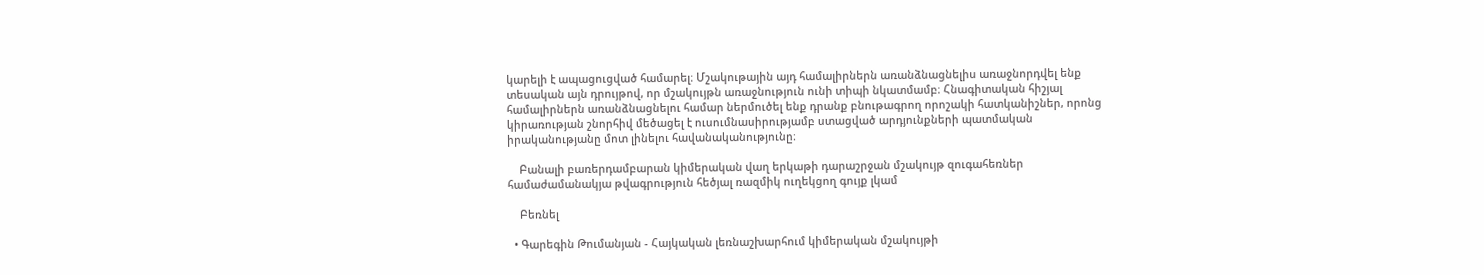կարելի է ապացուցված համարել։ Մշակութային այդ համալիրներն առանձնացնելիս առաջնորդվել ենք տեսական այն դրույթով, որ մշակույթն առաջնություն ունի տիպի նկատմամբ։ Հնագիտական հիշյալ համալիրներն առանձնացնելու համար ներմուծել ենք դրանք բնութագրող որոշակի հատկանիշներ, որոնց կիրառության շնորհիվ մեծացել է ուսումնասիրությամբ ստացված արդյունքների պատմական իրականությանը մոտ լինելու հավանականությունը։

    Բանալի բառերդամբարան կիմերական վաղ երկաթի դարաշրջան մշակույթ զուգահեռներ համաժամանակյա թվագրություն հեծյալ ռազմիկ ուղեկցող գույք լկամ

    Բեռնել

  • Գարեգին Թումանյան - Հայկական լեռնաշխարհում կիմերական մշակույթի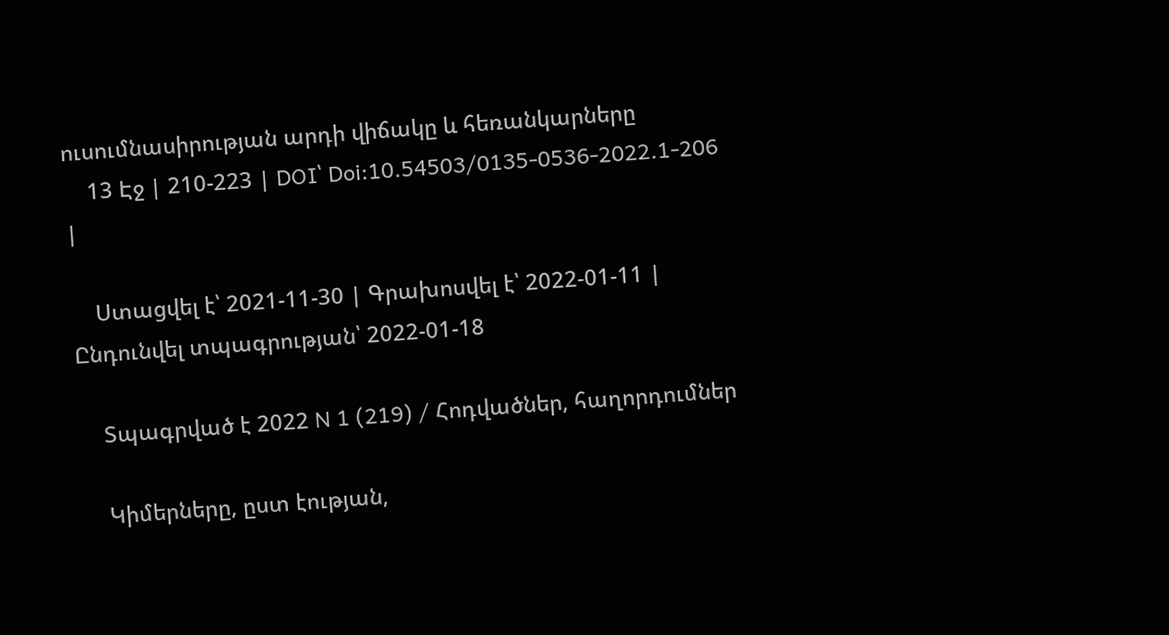ուսումնասիրության արդի վիճակը և հեռանկարները
    13 Էջ | 210-223 | DOI՝ Doi:10.54503/0135-0536-2022.1-206 |

    Ստացվել է՝ 2021-11-30 | Գրախոսվել է՝ 2022-01-11 | Ընդունվել տպագրության՝ 2022-01-18

    Տպագրված է 2022 N 1 (219) / Հոդվածներ, հաղորդումներ

    Կիմերները, ըստ էության,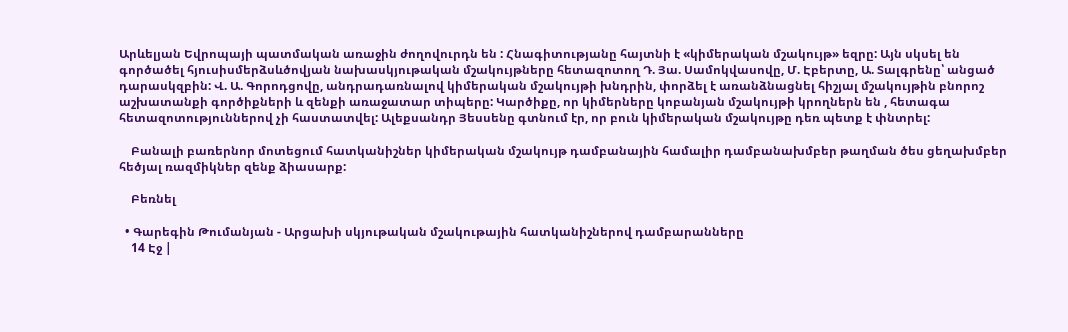Արևելյան Եվրոպայի պատմական առաջին ժողովուրդն են : Հնագիտությանը հայտնի է «կիմերական մշակույթ» եզրը: Այն սկսել են գործածել հյուսիսմերձսևծովյան նախասկյութական մշակույթները հետազոտող Դ. Յա. Սամոկվասովը, Մ. Էբերտը, Ա. Տալգրենը՝ անցած դարասկզբին: Վ. Ա. Գորոդցովը, անդրադառնալով կիմերական մշակույթի խնդրին, փորձել է առանձնացնել հիշյալ մշակույթին բնորոշ աշխատանքի գործիքների և զենքի առաջատար տիպերը: Կարծիքը, որ կիմերները կոբանյան մշակույթի կրողներն են , հետագա հետազոտություններով չի հաստատվել: Ալեքսանդր Յեսսենը գտնում էր, որ բուն կիմերական մշակույթը դեռ պետք է փնտրել:

    Բանալի բառերնոր մոտեցում հատկանիշներ կիմերական մշակույթ դամբանային համալիր դամբանախմբեր թաղման ծես ցեղախմբեր հեծյալ ռազմիկներ զենք ձիասարք:

    Բեռնել

  • Գարեգին Թումանյան - Արցախի սկյութական մշակութային հատկանիշներով դամբարանները
    14 Էջ |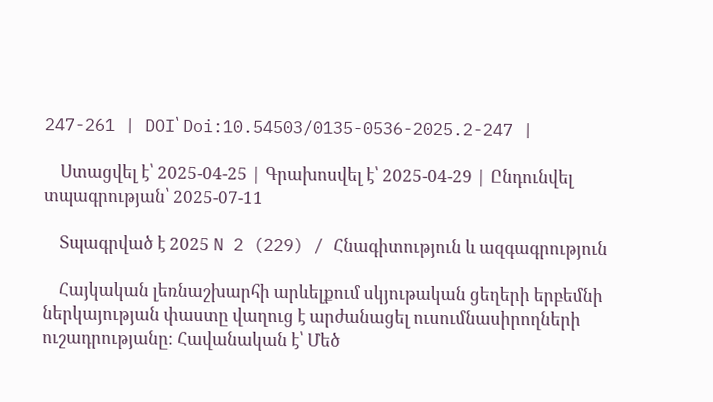247-261 | DOI՝ Doi:10.54503/0135-0536-2025.2-247 |

    Ստացվել է՝ 2025-04-25 | Գրախոսվել է՝ 2025-04-29 | Ընդունվել տպագրության՝ 2025-07-11

    Տպագրված է 2025 N 2 (229) / Հնագիտություն և ազգագրություն

    Հայկական լեռնաշխարհի արևելքում սկյութական ցեղերի երբեմնի ներկայության փաստը վաղուց է արժանացել ուսումնասիրողների ուշադրությանը։ Հավանական է՝ Մեծ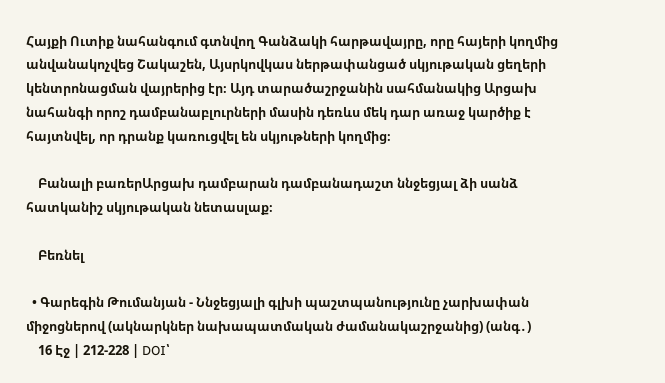Հայքի Ուտիք նահանգում գտնվող Գանձակի հարթավայրը, որը հայերի կողմից անվանակոչվեց Շակաշեն, Այսրկովկաս ներթափանցած սկյութական ցեղերի կենտրոնացման վայրերից էր։ Այդ տարածաշրջանին սահմանակից Արցախ նահանգի որոշ դամբանաբլուրների մասին դեռևս մեկ դար առաջ կարծիք է հայտնվել, որ դրանք կառուցվել են սկյութների կողմից։

    Բանալի բառերԱրցախ դամբարան դամբանադաշտ ննջեցյալ ձի սանձ հատկանիշ սկյութական նետասլաք։

    Բեռնել

  • Գարեգին Թումանյան - Ննջեցյալի գլխի պաշտպանությունը չարխափան միջոցներով (ակնարկներ նախապատմական ժամանակաշրջանից) (անգ․)
    16 Էջ | 212-228 | DOI՝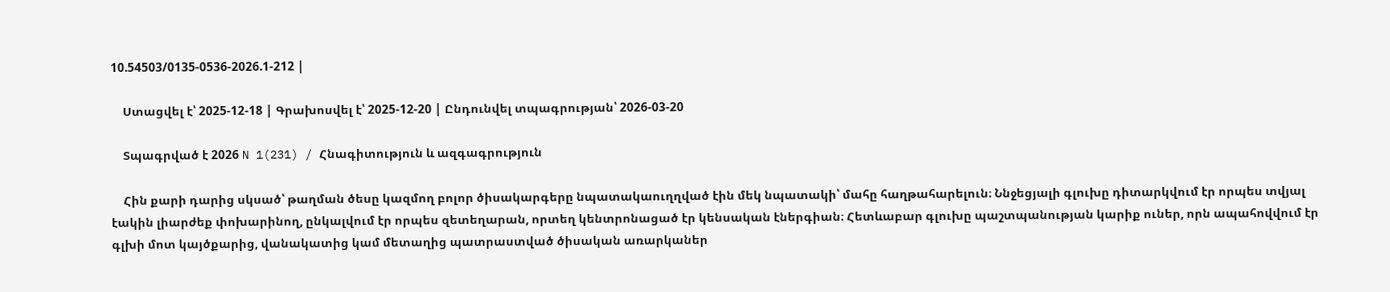10.54503/0135-0536-2026.1-212 |

    Ստացվել է՝ 2025-12-18 | Գրախոսվել է՝ 2025-12-20 | Ընդունվել տպագրության՝ 2026-03-20

    Տպագրված է 2026 N 1(231) / Հնագիտություն և ազգագրություն

    Հին քարի դարից սկսած՝ թաղման ծեսը կազմող բոլոր ծիսակարգերը նպատակաուղղված էին մեկ նպատակի՝ մահը հաղթահարելուն։ Ննջեցյալի գլուխը դիտարկվում էր որպես տվյալ էակին լիարժեք փոխարինող, ընկալվում էր որպես զետեղարան, որտեղ կենտրոնացած էր կենսական էներգիան։ Հետևաբար գլուխը պաշտպանության կարիք ուներ, որն ապահովվում էր գլխի մոտ կայծքարից, վանակատից կամ մետաղից պատրաստված ծիսական առարկաներ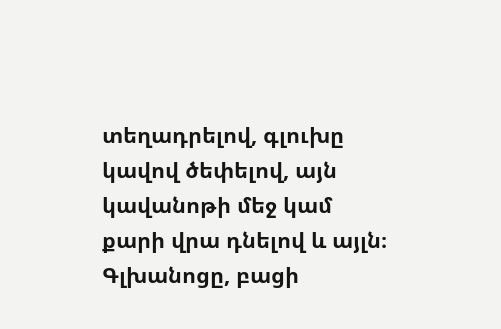տեղադրելով, գլուխը կավով ծեփելով, այն կավանոթի մեջ կամ քարի վրա դնելով և այլն։ Գլխանոցը, բացի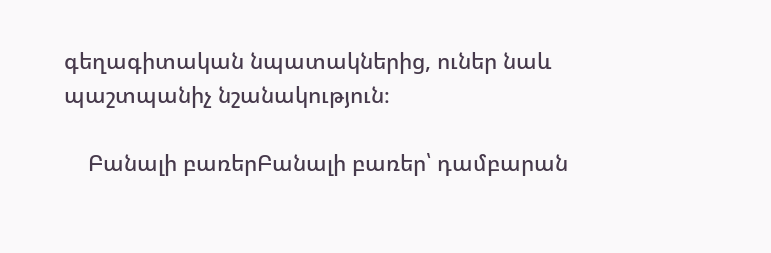գեղագիտական նպատակներից, ուներ նաև պաշտպանիչ նշանակություն։

    Բանալի բառերԲանալի բառեր՝ դամբարան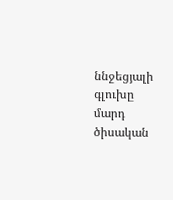ննջեցյալի գլուխը մարդ ծիսական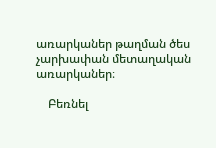առարկաներ թաղման ծես չարխափան մետաղական առարկաներ։

    Բեռնել